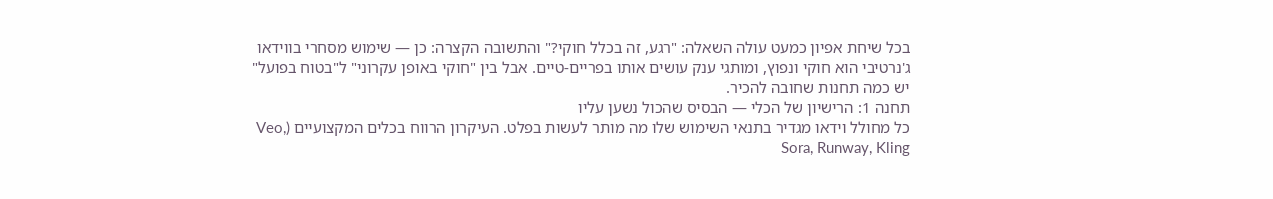בכל שיחת אפיון כמעט עולה השאלה: "רגע, זה בכלל חוקי?" והתשובה הקצרה: כן — שימוש מסחרי בווידאו ג'נרטיבי הוא חוקי ונפוץ, ומותגי ענק עושים אותו בפריים-טיים. אבל בין "חוקי באופן עקרוני" ל"בטוח בפועל" יש כמה תחנות שחובה להכיר.
תחנה 1: הרישיון של הכלי — הבסיס שהכול נשען עליו
כל מחולל וידאו מגדיר בתנאי השימוש שלו מה מותר לעשות בפלט. העיקרון הרווח בכלים המקצועיים (Veo, Sora, Runway, Kling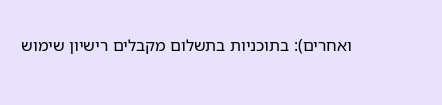ואחרים): בתוכניות בתשלום מקבלים רישיון שימוש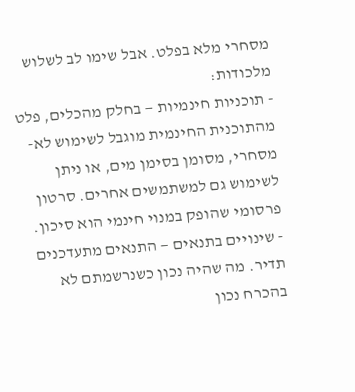מסחרי מלא בפלט. אבל שימו לב לשלוש מלכודות:
- תוכניות חינמיות — בחלק מהכלים, פלט מהתוכנית החינמית מוגבל לשימוש לא-מסחרי, מסומן בסימן מים, או ניתן לשימוש גם למשתמשים אחרים. סרטון פרסומי שהופק במנוי חינמי הוא סיכון.
- שינויים בתנאים — התנאים מתעדכנים תדיר. מה שהיה נכון כשנרשמתם לא בהכרח נכון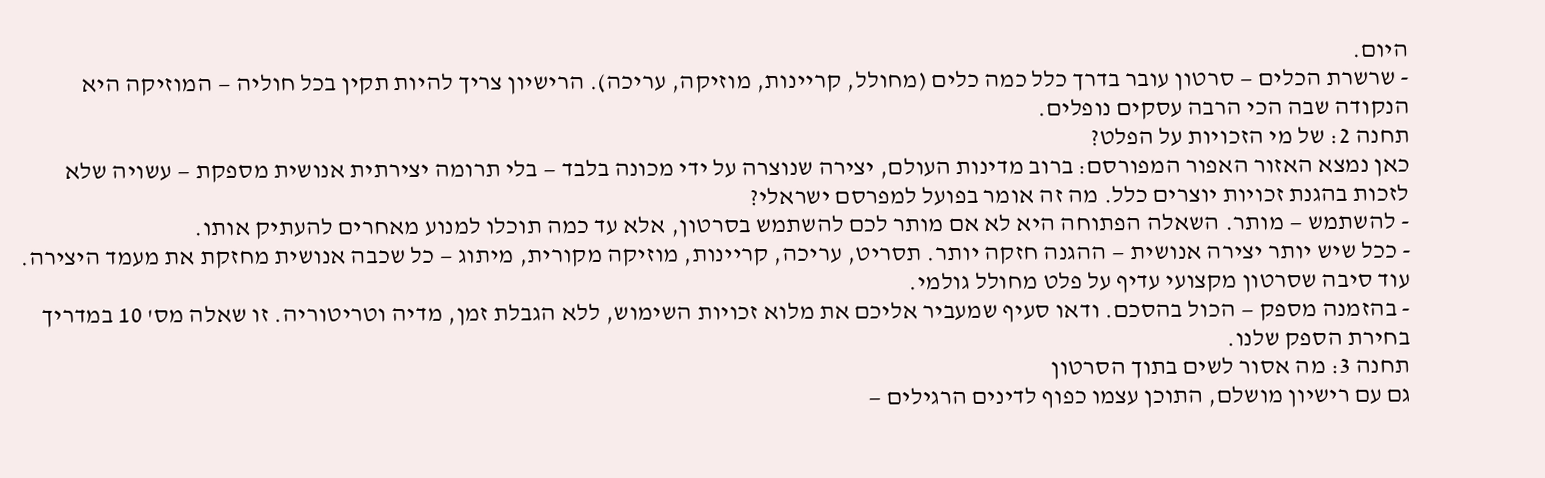היום.
- שרשרת הכלים — סרטון עובר בדרך כלל כמה כלים (מחולל, קריינות, מוזיקה, עריכה). הרישיון צריך להיות תקין בכל חוליה — המוזיקה היא הנקודה שבה הכי הרבה עסקים נופלים.
תחנה 2: של מי הזכויות על הפלט?
כאן נמצא האזור האפור המפורסם: ברוב מדינות העולם, יצירה שנוצרה על ידי מכונה בלבד — בלי תרומה יצירתית אנושית מספקת — עשויה שלא לזכות בהגנת זכויות יוצרים כלל. מה זה אומר בפועל למפרסם ישראלי?
- להשתמש — מותר. השאלה הפתוחה היא לא אם מותר לכם להשתמש בסרטון, אלא עד כמה תוכלו למנוע מאחרים להעתיק אותו.
- ככל שיש יותר יצירה אנושית — ההגנה חזקה יותר. תסריט, עריכה, קריינות, מוזיקה מקורית, מיתוג — כל שכבה אנושית מחזקת את מעמד היצירה. עוד סיבה שסרטון מקצועי עדיף על פלט מחולל גולמי.
- בהזמנה מספק — הכול בהסכם. ודאו סעיף שמעביר אליכם את מלוא זכויות השימוש, ללא הגבלת זמן, מדיה וטריטוריה. זו שאלה מס' 10 במדריך בחירת הספק שלנו.
תחנה 3: מה אסור לשים בתוך הסרטון
גם עם רישיון מושלם, התוכן עצמו כפוף לדינים הרגילים —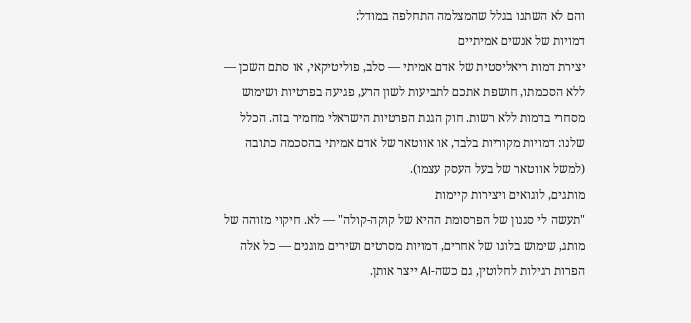והם לא השתנו בגלל שהמצלמה התחלפה במודל:
דמויות של אנשים אמיתיים
יצירת דמות ריאליסטית של אדם אמיתי — סלב, פוליטיקאי, או סתם השכן — ללא הסכמתו, חושפת אתכם לתביעות לשון הרע, פגיעה בפרטיות ושימוש מסחרי בדמות ללא רשות. חוק הגנת הפרטיות הישראלי מחמיר בזה. הכלל שלנו: דמויות מקוריות בלבד, או אווטאר של אדם אמיתי בהסכמה כתובה (למשל אווטאר של בעל העסק עצמו).
מותגים, לוגואים ויצירות קיימות
"תעשה לי סגנון של הפרסומת ההיא של קוקה-קולה" — לא. חיקוי מזוהה של מותג, שימוש בלוגו של אחרים, דמויות מסרטים ושירים מוגנים — כל אלה הפרות רגילות לחלוטין, גם כשה-AI ייצר אותן.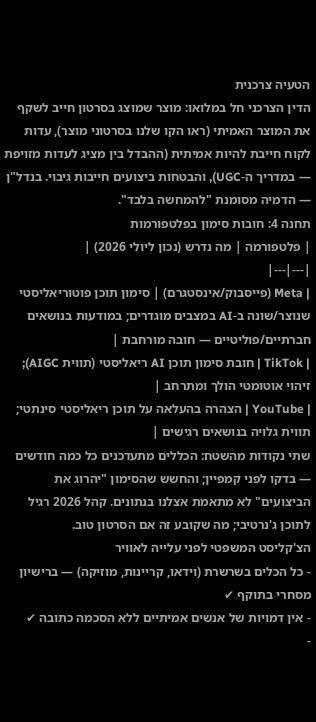הטעיה צרכנית
הדין הצרכני חל במלואו: מוצר שמוצג בסרטון חייב לשקף את המוצר האמיתי (ראו הקו שלנו בסרטוני מוצר), עדות לקוח חייבת להיות אמיתית (ההבדל בין מציג לעדות מזויפת — במדריך ה-UGC), והבטחות ביצועים חייבות גיבוי. בנדל"ן — הדמיה מסומנת "להמחשה בלבד".
תחנה 4: חובות סימון בפלטפורמות
| פלטפורמה | מה נדרש (נכון ליולי 2026) |
|---|---|
| Meta (פייסבוק/אינסטגרם) | סימון תוכן פוטוריאליסטי שנוצר/שונה ב-AI במצבים מוגדרים; במודעות בנושאים חברתיים/פוליטיים — חובה מורחבת |
| TikTok | חובת סימון תוכן AI ריאליסטי (תווית AIGC); זיהוי אוטומטי הולך ומתרחב |
| YouTube | הצהרה בהעלאה על תוכן ריאליסטי סינתטי; תווית גלויה בנושאים רגישים |
שתי נקודות מהשטח: הכללים מתעדכנים כל כמה חודשים — בדקו לפני קמפיין; והחשש שהסימון "יהרוג את הביצועים" לא מתאמת אצלנו בנתונים. קהל 2026 רגיל לתוכן ג'נרטיבי; מה שקובע זה אם הסרטון טוב.
הצ'קליסט המשפטי לפני עלייה לאוויר
- כל הכלים בשרשרת (וידאו, קריינות, מוזיקה) — ברישיון מסחרי בתוקף ✔
- אין דמויות של אנשים אמיתיים ללא הסכמה כתובה ✔
-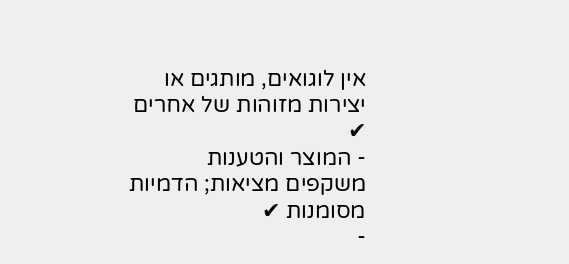אין לוגואים, מותגים או יצירות מזוהות של אחרים ✔
- המוצר והטענות משקפים מציאות; הדמיות מסומנות ✔
-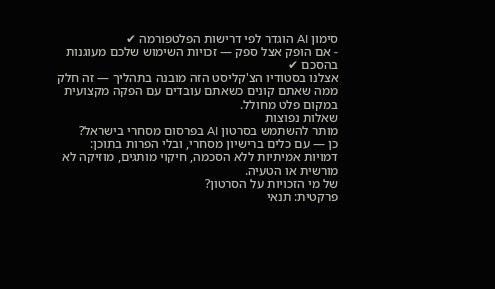סימון AI הוגדר לפי דרישות הפלטפורמה ✔
- אם הופק אצל ספק — זכויות השימוש שלכם מעוגנות בהסכם ✔
אצלנו בסטודיו הצ'קליסט הזה מובנה בתהליך — זה חלק ממה שאתם קונים כשאתם עובדים עם הפקה מקצועית במקום פלט מחולל.
שאלות נפוצות
מותר להשתמש בסרטון AI בפרסום מסחרי בישראל?
כן — עם כלים ברישיון מסחרי, ובלי הפרות בתוכן: דמויות אמיתיות ללא הסכמה, חיקוי מותגים, מוזיקה לא מורשית או הטעיה.
של מי הזכויות על הסרטון?
פרקטית: תנאי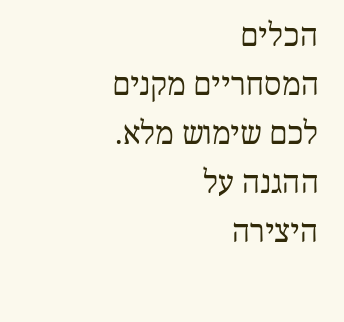הכלים המסחריים מקנים לכם שימוש מלא. ההגנה על היצירה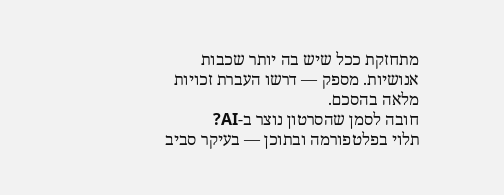מתחזקת ככל שיש בה יותר שכבות אנושיות. מספק — דרשו העברת זכויות מלאה בהסכם.
חובה לסמן שהסרטון נוצר ב-AI?
תלוי בפלטפורמה ובתוכן — בעיקר סביב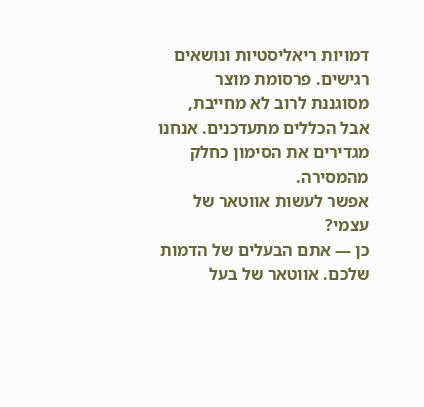דמויות ריאליסטיות ונושאים רגישים. פרסומת מוצר מסוגננת לרוב לא מחייבת, אבל הכללים מתעדכנים. אנחנו מגדירים את הסימון כחלק מהמסירה.
אפשר לעשות אווטאר של עצמי?
כן — אתם הבעלים של הדמות שלכם. אווטאר של בעל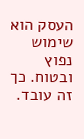העסק הוא שימוש נפוץ ובטוח. כך זה עובד.